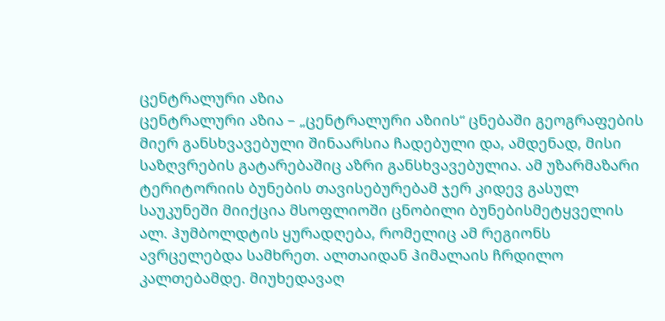ცენტრალური აზია
ცენტრალური აზია – „ცენტრალური აზიის“ ცნებაში გეოგრაფების მიერ განსხვავებული შინაარსია ჩადებული და, ამდენად, მისი საზღვრების გატარებაშიც აზრი განსხვავებულია. ამ უზარმაზარი ტერიტორიის ბუნების თავისებურებამ ჯერ კიდევ გასულ საუკუნეში მიიქცია მსოფლიოში ცნობილი ბუნებისმეტყველის ალ. ჰუმბოლდტის ყურადღება, რომელიც ამ რეგიონს ავრცელებდა სამხრეთ. ალთაიდან ჰიმალაის ჩრდილო კალთებამდე. მიუხედავაღ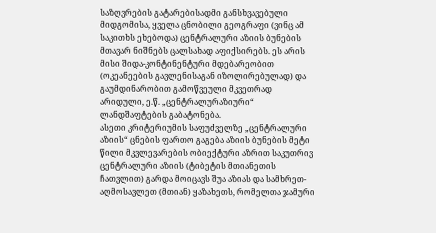საზღვრების გატარებისადმი განსხვავებული მიდგომისა, ყველა ცნობილი გეოგრაფი (ვინც ამ საკითხს ეხებოდა) ცენტრალური აზიის ბუნების მთავარ ნიშნებს ცალსახად აფიქსირებს. ეს არის მისი შიდა-კონტინენტური მდებარეობით (ოკეანეების გავლენისაგან იზოლირებულად) და გაუმდინარობით გამოწვეული მკვეთრად არიდული, ე.წ. „ცენტრალურაზიური“ ლანდშაფტების გაბატონება.
ასეთი კრიტერიუმის საფუძველზე „ცენტრალური აზიის“ ცნების ფართო გაგება აზიის ბუნების მეტი წილი მკვლევარების ობიექტური აზრით საკუთრივ ცენტრალური აზიის (ტიბეტის მთიანეთის ჩათვლით) გარდა მოიცავს შუა აზიას და სამხრეთ-აღმოსავლეთ (მთიან) ყაზახეთს, რომელთა ჯამური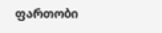ფართობი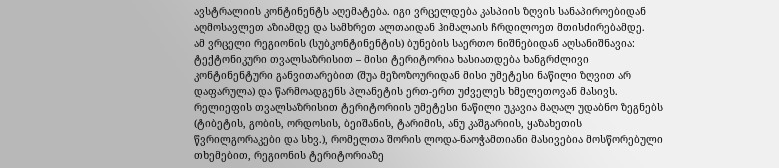ავსტრალიის კონტინენტს აღემატება. იგი ვრცელდება კასპიის ზღვის სანაპიროებიდან აღმოსავლეთ აზიამდე და სამხრეთ ალთაიდან ჰიმალაის ჩრდილოეთ მთისძირებამდე.
ამ ვრცელი რეგიონის (სუბკონტინენტის) ბუნების საერთო ნიშნებიდან აღსანიშნავია: ტექტონიკური თვალსაზრისით – მისი ტერიტორია ხასიათდება ხანგრძლივი კონტინენტური განვითარებით (შუა მეზოზოურიდან მისი უმეტესი ნაწილი ზღვით არ დაფარულა) და წარმოადგენს პლანეტის ერთ-ერთ უძველეს ხმელეთოვან მასივს. რელიეფის თვალსაზრისით ტერიტორიის უმეტესი ნაწილი უკავია მაღალ უდაბნო ზეგნებს (ტიბეტის, გობის, ორდოსის, ბეიშანის, ტარიმის, ანუ კაშგარიის, ყაზახეთის წვრილგორაკები და სხვ.), რომელთა შორის ლოდა-ნაოჭამთიანი მასივებია მოსწორებული თხემებით, რეგიონის ტერიტორიაზე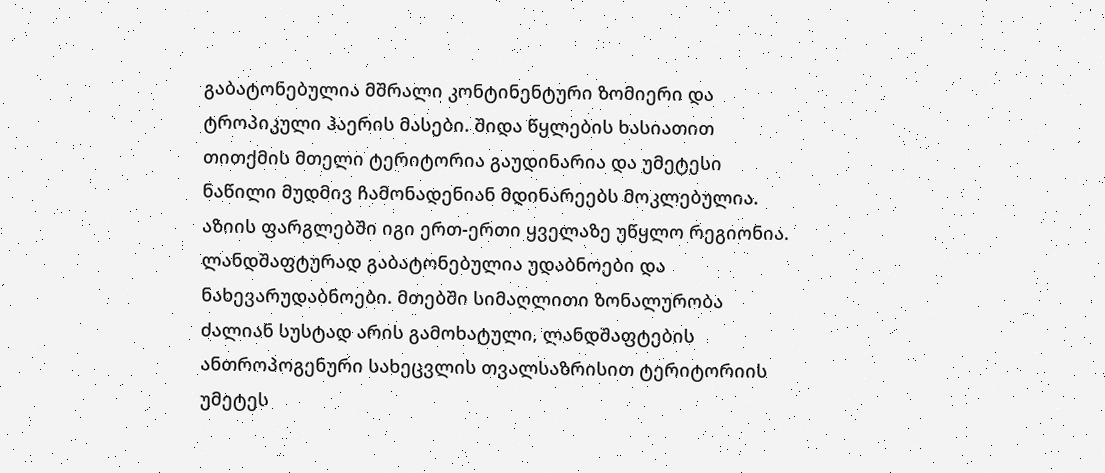გაბატონებულია მშრალი კონტინენტური ზომიერი და ტროპიკული ჰაერის მასები. შიდა წყლების ხასიათით თითქმის მთელი ტერიტორია გაუდინარია და უმეტესი ნაწილი მუდმივ ჩამონადენიან მდინარეებს მოკლებულია. აზიის ფარგლებში იგი ერთ-ერთი ყველაზე უწყლო რეგიონია. ლანდშაფტურად გაბატონებულია უდაბნოები და ნახევარუდაბნოები. მთებში სიმაღლითი ზონალურობა ძალიან სუსტად არის გამოხატული, ლანდშაფტების ანთროპოგენური სახეცვლის თვალსაზრისით ტერიტორიის უმეტეს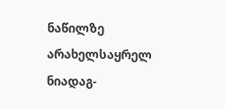ნაწილზე არახელსაყრელ ნიადაგ-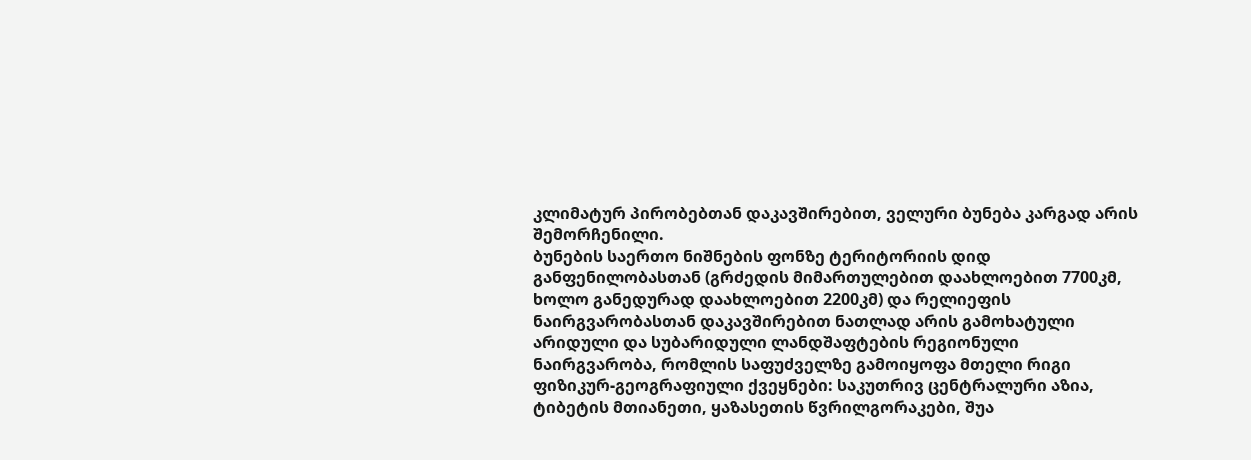კლიმატურ პირობებთან დაკავშირებით, ველური ბუნება კარგად არის შემორჩენილი.
ბუნების საერთო ნიშნების ფონზე ტერიტორიის დიდ განფენილობასთან (გრძედის მიმართულებით დაახლოებით 7700კმ, ხოლო განედურად დაახლოებით 2200კმ) და რელიეფის ნაირგვარობასთან დაკავშირებით ნათლად არის გამოხატული არიდული და სუბარიდული ლანდშაფტების რეგიონული ნაირგვარობა, რომლის საფუძველზე გამოიყოფა მთელი რიგი ფიზიკურ-გეოგრაფიული ქვეყნები: საკუთრივ ცენტრალური აზია, ტიბეტის მთიანეთი, ყაზასეთის წვრილგორაკები, შუა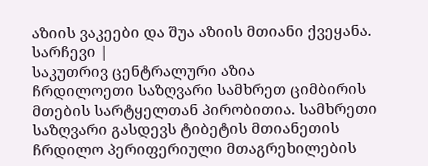აზიის ვაკეები და შუა აზიის მთიანი ქვეყანა.
სარჩევი |
საკუთრივ ცენტრალური აზია
ჩრდილოეთი საზღვარი სამხრეთ ციმბირის მთების სარტყელთან პირობითია. სამხრეთი საზღვარი გასდევს ტიბეტის მთიანეთის ჩრდილო პერიფერიული მთაგრეხილების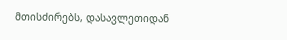მთისძირებს, დასავლეთიდან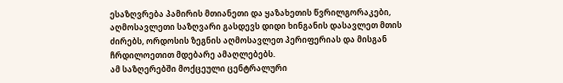ესაზღვრება პამირის მთიანეთი და ყაზახეთის წვრილგორაკები, აღმოსავლეთი საზღვარი გასდევს დიდი ხინგანის დასავლეთ მთის ძირებს, ორდოსის ზეგნის აღმოსავლეთ პერიფერიას და მისგან ჩრდილოეთით მდებარე ამაღლებებს.
ამ საზღერებში მოქცეული ცენტრალური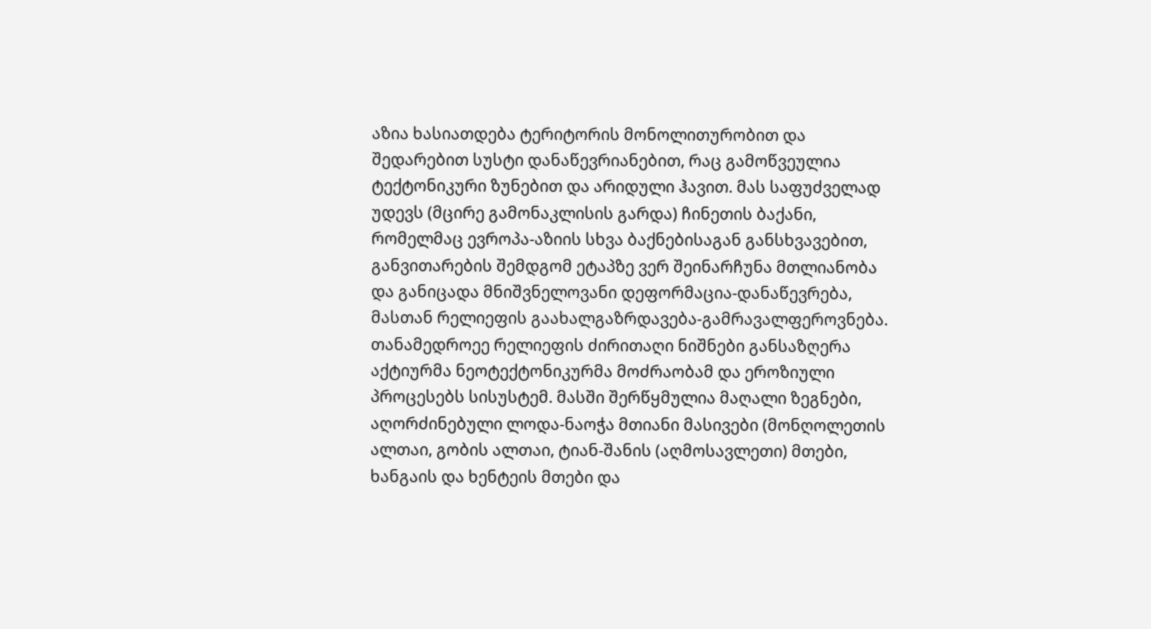აზია ხასიათდება ტერიტორის მონოლითურობით და შედარებით სუსტი დანაწევრიანებით, რაც გამოწვეულია ტექტონიკური ზუნებით და არიდული ჰავით. მას საფუძველად უდევს (მცირე გამონაკლისის გარდა) ჩინეთის ბაქანი, რომელმაც ევროპა-აზიის სხვა ბაქნებისაგან განსხვავებით, განვითარების შემდგომ ეტაპზე ვერ შეინარჩუნა მთლიანობა და განიცადა მნიშვნელოვანი დეფორმაცია-დანაწევრება, მასთან რელიეფის გაახალგაზრდავება-გამრავალფეროვნება.
თანამედროეე რელიეფის ძირითაღი ნიშნები განსაზღერა აქტიურმა ნეოტექტონიკურმა მოძრაობამ და ეროზიული პროცესებს სისუსტემ. მასში შერწყმულია მაღალი ზეგნები, აღორძინებული ლოდა-ნაოჭა მთიანი მასივები (მონღოლეთის ალთაი, გობის ალთაი, ტიან-შანის (აღმოსავლეთი) მთები, ხანგაის და ხენტეის მთები და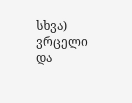სხვა) ვრცელი და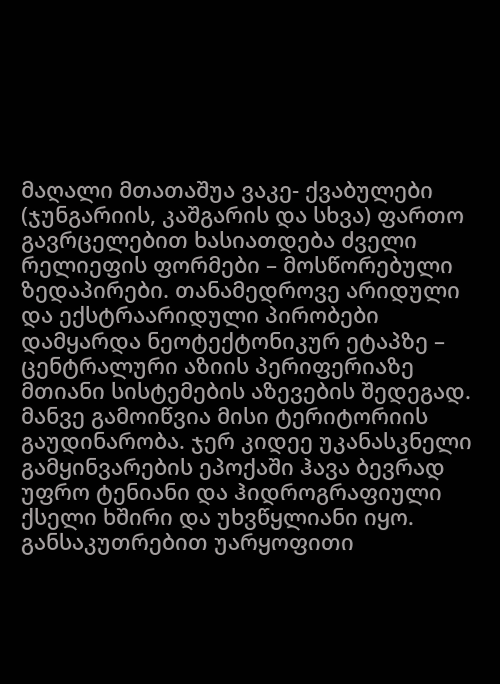მაღალი მთათაშუა ვაკე- ქვაბულები (ჯუნგარიის, კაშგარის და სხვა) ფართო გავრცელებით ხასიათდება ძველი რელიეფის ფორმები – მოსწორებული ზედაპირები. თანამედროვე არიდული და ექსტრაარიდული პირობები დამყარდა ნეოტექტონიკურ ეტაპზე – ცენტრალური აზიის პერიფერიაზე მთიანი სისტემების აზევების შედეგად. მანვე გამოიწვია მისი ტერიტორიის გაუდინარობა. ჯერ კიდეე უკანასკნელი გამყინვარების ეპოქაში ჰავა ბევრად უფრო ტენიანი და ჰიდროგრაფიული ქსელი ხშირი და უხვწყლიანი იყო. განსაკუთრებით უარყოფითი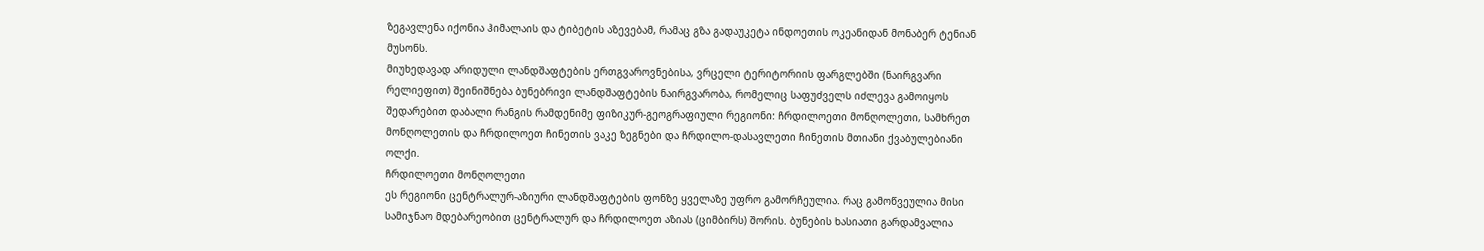ზეგავლენა იქონია ჰიმალაის და ტიბეტის აზევებამ, რამაც გზა გადაუკეტა ინდოეთის ოკეანიდან მონაბერ ტენიან მუსონს.
მიუხედავად არიდული ლანდშაფტების ერთგვაროვნებისა, ვრცელი ტერიტორიის ფარგლებში (ნაირგვარი რელიეფით) შეინიშნება ბუნებრივი ლანდშაფტების ნაირგვარობა, რომელიც საფუძველს იძლევა გამოიყოს შედარებით დაბალი რანგის რამდენიმე ფიზიკურ-გეოგრაფიული რეგიონი: ჩრდილოეთი მონღოლეთი, სამხრეთ მონღოლეთის და ჩრდილოეთ ჩინეთის ვაკე ზეგნები და ჩრდილო-დასავლეთი ჩინეთის მთიანი ქვაბულებიანი ოლქი.
ჩრდილოეთი მონღოლეთი
ეს რეგიონი ცენტრალურ-აზიური ლანდშაფტების ფონზე ყველაზე უფრო გამორჩეულია. რაც გამოწვეულია მისი სამიჯნაო მდებარეობით ცენტრალურ და ჩრდილოეთ აზიას (ციმბირს) შორის. ბუნების ხასიათი გარდამვალია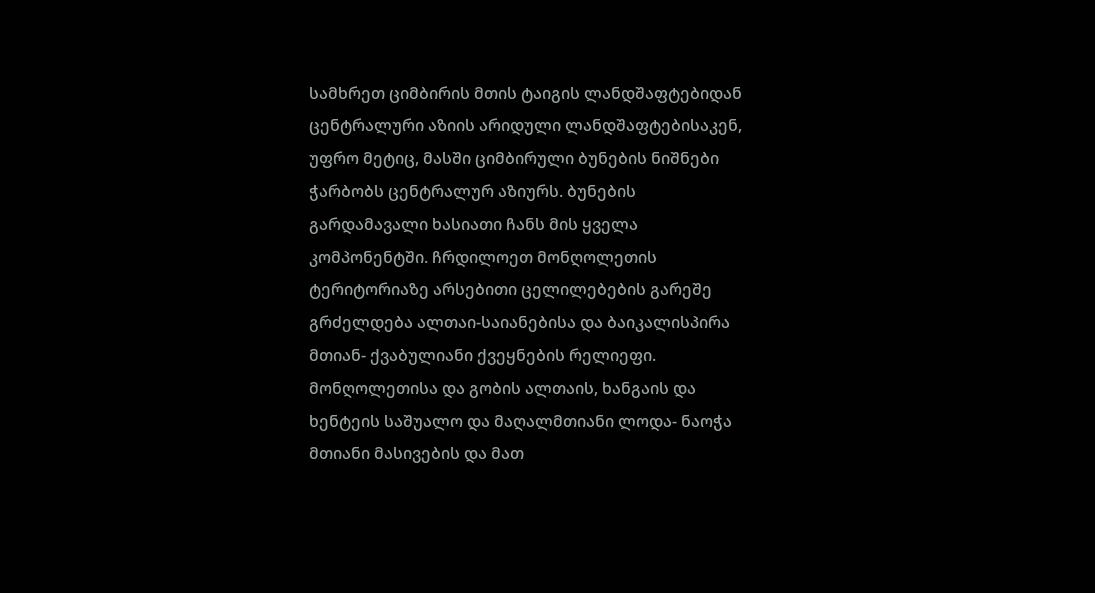სამხრეთ ციმბირის მთის ტაიგის ლანდშაფტებიდან ცენტრალური აზიის არიდული ლანდშაფტებისაკენ, უფრო მეტიც, მასში ციმბირული ბუნების ნიშნები ჭარბობს ცენტრალურ აზიურს. ბუნების გარდამავალი ხასიათი ჩანს მის ყველა კომპონენტში. ჩრდილოეთ მონღოლეთის ტერიტორიაზე არსებითი ცელილებების გარეშე გრძელდება ალთაი-საიანებისა და ბაიკალისპირა მთიან- ქვაბულიანი ქვეყნების რელიეფი. მონღოლეთისა და გობის ალთაის, ხანგაის და ხენტეის საშუალო და მაღალმთიანი ლოდა- ნაოჭა მთიანი მასივების და მათ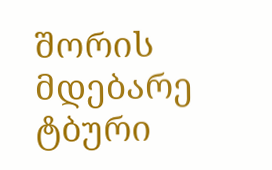შორის მდებარე ტბური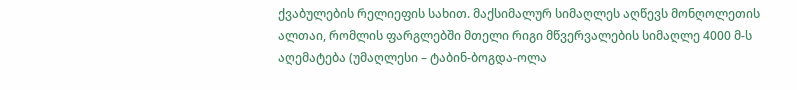ქვაბულების რელიეფის სახით. მაქსიმალურ სიმაღლეს აღწევს მონღოლეთის ალთაი, რომლის ფარგლებში მთელი რიგი მწვერვალების სიმაღლე 4000 მ-ს აღემატება (უმაღლესი – ტაბინ-ბოგდა-ოლა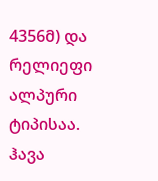4356მ) და რელიეფი ალპური ტიპისაა.
ჰავა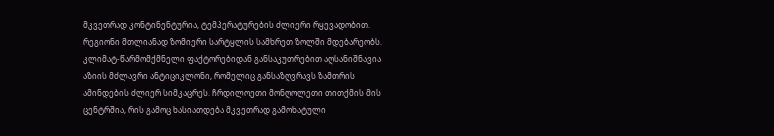მკვეთრად კონტინენტურია, ტემპერატურების ძლიერი რყევადობით. რეგიონი მთლიანად ზომიერი სარტყლის სამხრეთ ზოლში მდებარეობს. კლიმატ-წარმომქმნელი ფაქტორებიდან განსაკუთრებით აღსანიშნავია აზიის მძლავრი ანტიციკლონი, რომელიც განსაზღვრავს ზამთრის ამინდების ძლიერ სიმკაცრეს. ჩრდილოეთი მონღოლეთი თითქმის მის ცენტრშია, რის გამოც ხასიათდება მკვეთრად გამოხატული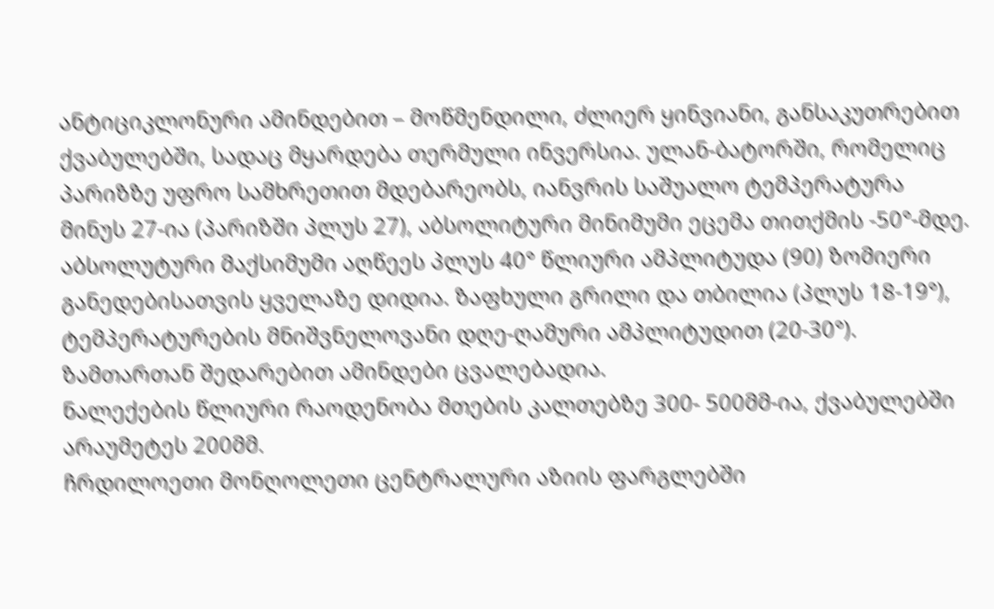ანტიციკლონური ამინდებით – მოწმენდილი, ძლიერ ყინვიანი, განსაკუთრებით ქვაბულებში, სადაც მყარდება თერმული ინვერსია. ულან-ბატორში, რომელიც პარიზზე უფრო სამხრეთით მდებარეობს, იანვრის საშუალო ტემპერატურა მინუს 27-ია (პარიზში პლუს 27), აბსოლიტური მინიმუმი ეცემა თითქმის -50°-მდე. აბსოლუტური მაქსიმუმი აღწეეს პლუს 40° წლიური ამპლიტუდა (90) ზომიერი განედებისათვის ყველაზე დიდია. ზაფხული გრილი და თბილია (პლუს 18-19°), ტემპერატურების მნიშვნელოვანი დღე-ღამური ამპლიტუდით (20-30°). ზამთართან შედარებით ამინდები ცვალებადია.
ნალექების წლიური რაოდენობა მთების კალთებზე 300- 500მმ-ია, ქვაბულებში არაუმეტეს 200მმ.
ჩრდილოეთი მონღოლეთი ცენტრალური აზიის ფარგლებში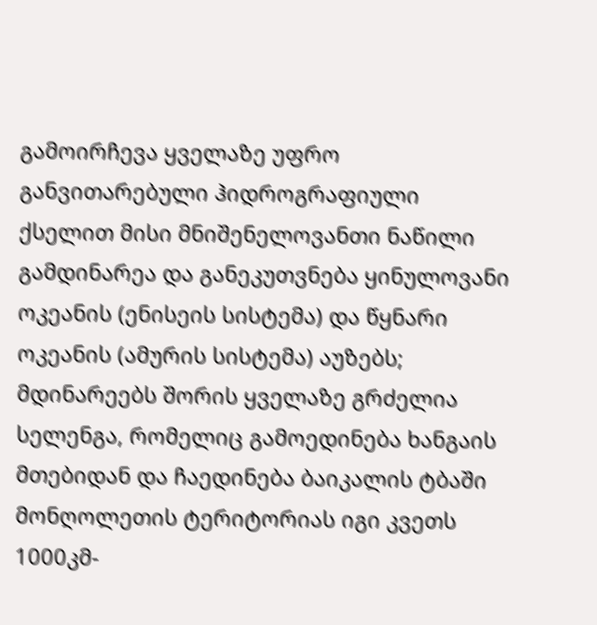გამოირჩევა ყველაზე უფრო განვითარებული ჰიდროგრაფიული ქსელით მისი მნიშენელოვანთი ნაწილი გამდინარეა და განეკუთვნება ყინულოვანი ოკეანის (ენისეის სისტემა) და წყნარი ოკეანის (ამურის სისტემა) აუზებს; მდინარეებს შორის ყველაზე გრძელია სელენგა, რომელიც გამოედინება ხანგაის მთებიდან და ჩაედინება ბაიკალის ტბაში მონღოლეთის ტერიტორიას იგი კვეთს 1000კმ-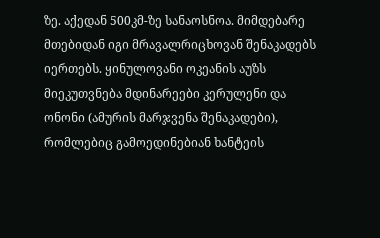ზე. აქედან 500კმ-ზე სანაოსნოა. მიმდებარე მთებიდან იგი მრავალრიცხოვან შენაკადებს იერთებს. ყინულოვანი ოკეანის აუზს მიეკუთვნება მდინარეები კერულენი და ონონი (ამურის მარჯვენა შენაკადები), რომლებიც გამოედინებიან ხანტეის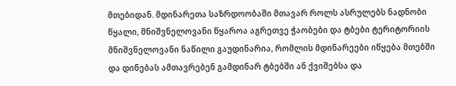მთებიდან. მდინარეთა საზრდოობაში მთავარ როლს ასრულებს ნადნობი წყალი, მნიშვნელოვანი წყაროა აგრეთვე ჭაობები და ტბები ტერიტორიის მნიშვნელოვანი ნაწილი გაუდინარია, რომლის მდინარეები იწყება მთებში და დინებას ამთავრებენ გამდინარ ტბებში ან ქვიშებსა და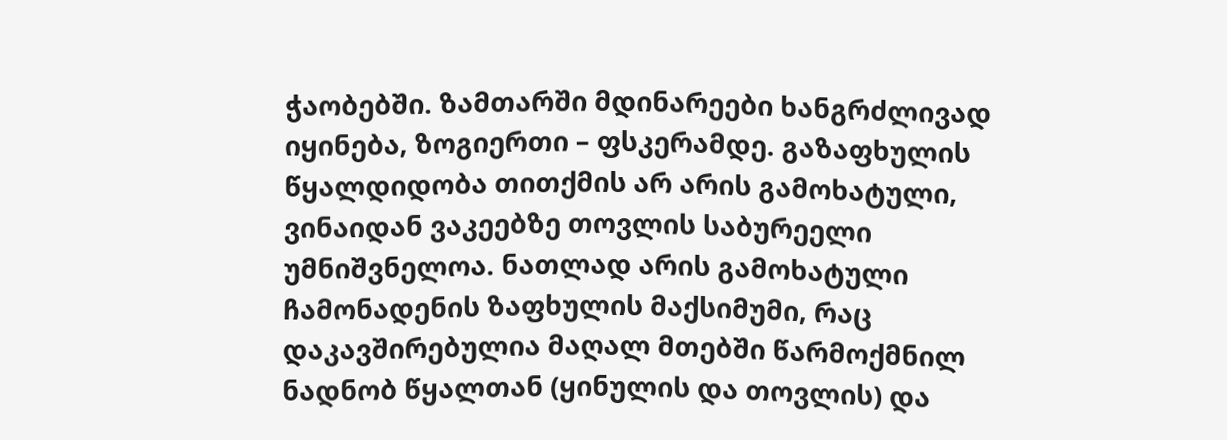ჭაობებში. ზამთარში მდინარეები ხანგრძლივად იყინება, ზოგიერთი – ფსკერამდე. გაზაფხულის წყალდიდობა თითქმის არ არის გამოხატული, ვინაიდან ვაკეებზე თოვლის საბურეელი უმნიშვნელოა. ნათლად არის გამოხატული ჩამონადენის ზაფხულის მაქსიმუმი, რაც დაკავშირებულია მაღალ მთებში წარმოქმნილ ნადნობ წყალთან (ყინულის და თოვლის) და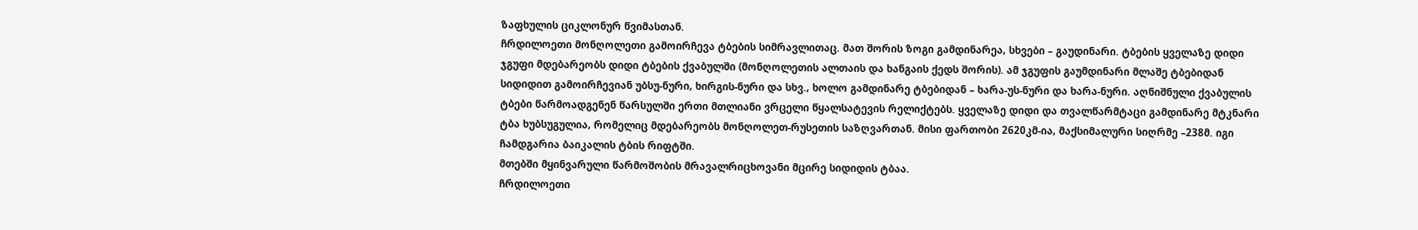ზაფხულის ციკლონურ წვიმასთან.
ჩრდილოეთი მონღოლეთი გამოირჩევა ტბების სიმრავლითაც. მათ შორის ზოგი გამდინარეა, სხვები – გაუდინარი. ტბების ყველაზე დიდი ჯგუფი მდებარეობს დიდი ტბების ქვაბულში (მონღოლეთის ალთაის და ხანგაის ქედს შორის). ამ ჯგუფის გაუმდინარი მლაშე ტბებიდან სიდიდით გამოირჩევიან უბსუ-ნური, ხირგის-ნური და სხვ., ხოლო გამდინარე ტბებიდან – ხარა-უს-ნური და ხარა-ნური. აღნიშნული ქვაბულის ტბები წარმოადგენენ წარსულში ერთი მთლიანი ვრცელი წყალსატევის რელიქტებს. ყველაზე დიდი და თვალწარმტაცი გამდინარე მტკნარი ტბა ხუბსუგულია, რომელიც მდებარეობს მონღოლეთ-რუსეთის საზღვართან. მისი ფართობი 2620კმ-ია, მაქსიმალური სიღრმე –238მ. იგი ჩამდგარია ბაიკალის ტბის რიფტში.
მთებში მყინვარული წარმოშობის მრავალრიცხოვანი მცირე სიდიდის ტბაა.
ჩრდილოეთი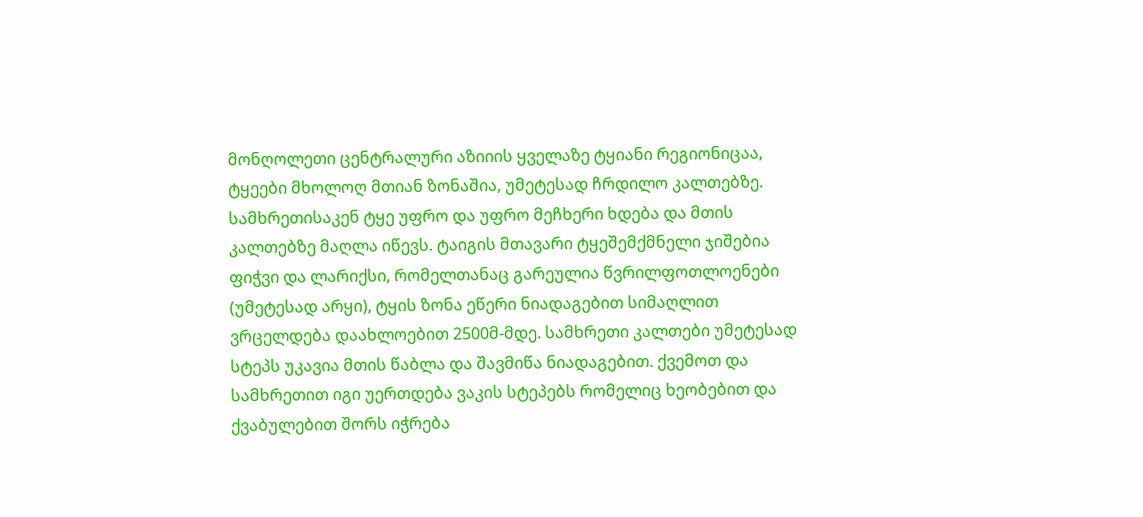მონღოლეთი ცენტრალური აზიიის ყველაზე ტყიანი რეგიონიცაა, ტყეები მხოლოღ მთიან ზონაშია, უმეტესად ჩრდილო კალთებზე. სამხრეთისაკენ ტყე უფრო და უფრო მეჩხერი ხდება და მთის კალთებზე მაღლა იწევს. ტაიგის მთავარი ტყეშემქმნელი ჯიშებია ფიჭვი და ლარიქსი, რომელთანაც გარეულია წვრილფოთლოენები (უმეტესად არყი), ტყის ზონა ეწერი ნიადაგებით სიმაღლით ვრცელდება დაახლოებით 2500მ-მდე. სამხრეთი კალთები უმეტესად სტეპს უკავია მთის წაბლა და შავმიწა ნიადაგებით. ქვემოთ და სამხრეთით იგი უერთდება ვაკის სტეპებს რომელიც ხეობებით და ქვაბულებით შორს იჭრება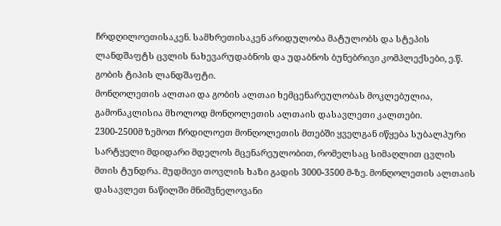ჩრდღილოეთისაკენ. სამხრეთისაკენ არიდულობა მატულობს და სტეპის ლანდშაფტს ცვლის ნახევარუდაბნოს და უდაბნოს ბუნებრივი კომპლექსები, ე.წ. გობის ტიპის ლანდშაფტი.
მონღოლეთის ალთაი და გობის ალთაი ხემცენარეულობას მოკლებულია, გამონაკლისია მხოლოდ მონღოლეთის ალთაის დასავლეთი კალთები.
2300-2500მ ზემოთ ჩრდილოეთ მონღოლეთის მთებში ყველგან იწყება სუბალპური სარტყელი მდიდარი მდელოს მცენარეულობით, რომელსაც სიმაღლით ცვლის მთის ტუნდრა. მუდმივი თოვლის ხაზი გადის 3000-3500 მ-ზე. მონღოლეთის ალთაის დასავლეთ ნაწილში მნიშვნელოვანი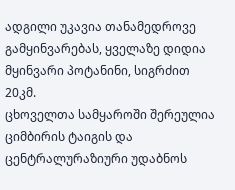ადგილი უკავია თანამედროვე გამყინვარებას, ყველაზე დიდია მყინვარი პოტანინი, სიგრძით 20კმ.
ცხოველთა სამყაროში შერეულია ციმბირის ტაიგის და ცენტრალურაზიური უდაბნოს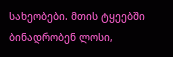სახეობები. მთის ტყეებში ბინადრობენ ლოსი,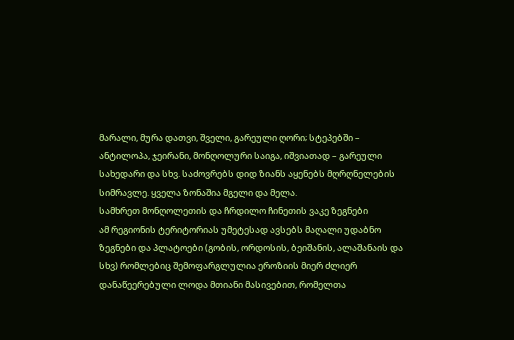მარალი, მურა დათვი, შველი, გარეული ღორი; სტეპებში – ანტილოპა, ჯეირანი, მონღოლური საიგა, იშვიათად – გარეული სახედარი და სხვ. საძოვრებს დიდ ზიანს აყენებს მღრღნელების სიმრავლე. ყველა ზონაშია მგელი და მელა.
სამხრეთ მონღოლეთის და ჩრდილო ჩინეთის ვაკე ზეგნები
ამ რეგიონის ტერიტორიას უმეტესად ავსებს მაღალი უდაბნო ზეგნები და პლატოები (გობის, ორდოსის, ბეიშანის, ალაშანაის და სხვ) რომლებიც შემოფარგლულია ეროზიის მიერ ძლიერ დანაწეერებული ლოდა მთიანი მასივებით, რომელთა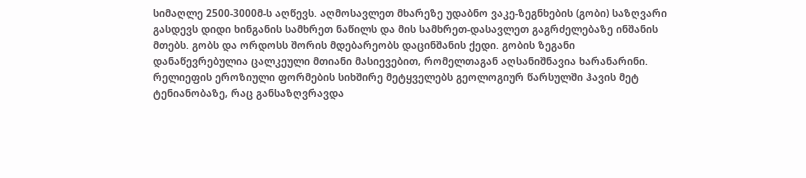სიმაღლე 2500-3000მ-ს აღწევს. აღმოსავლეთ მხარეზე უდაბნო ვაკე-ზეგნხების (გობი) საზღვარი გასდევს დიდი ხინგანის სამხრეთ ნაწილს და მის სამხრეთ-დასავლეთ გაგრძელებაზე ინშანის მთებს. გობს და ორდოსს შორის მდებარეობს დაცინშანის ქედი. გობის ზეგანი დანაწევრებულია ცალკეული მთიანი მასიევებით, რომელთაგან აღსანიშნავია ხარანარინი.
რელიეფის ეროზიული ფორმების სიხშირე მეტყველებს გეოლოგიურ წარსულში ჰავის მეტ ტენიანობაზე, რაც განსაზღვრავდა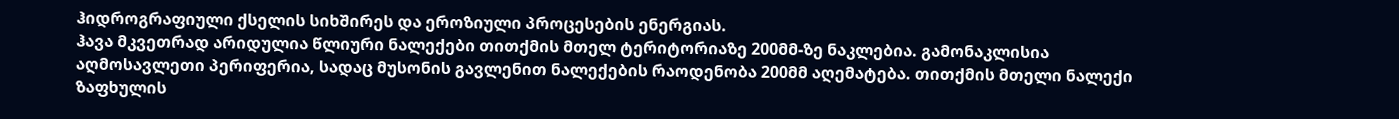ჰიდროგრაფიული ქსელის სიხშირეს და ეროზიული პროცესების ენერგიას.
ჰავა მკვეთრად არიდულია წლიური ნალექები თითქმის მთელ ტერიტორიაზე 200მმ-ზე ნაკლებია. გამონაკლისია აღმოსავლეთი პერიფერია, სადაც მუსონის გავლენით ნალექების რაოდენობა 200მმ აღემატება. თითქმის მთელი ნალექი ზაფხულის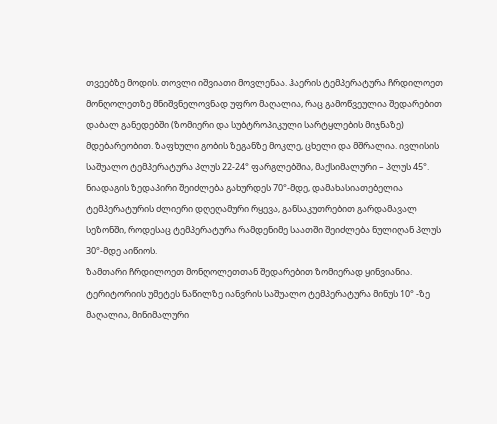თვეებზე მოდის. თოვლი იშვიათი მოვლენაა. ჰაერის ტემპერატურა ჩრდილოეთ მონღოლეთზე მნიშვნელოვნად უფრო მაღალია, რაც გამოწვეულია შედარებით დაბალ განედებში (ზომიერი და სუბტროპიკული სარტყლების მიჯნაზე) მდებარეობით. ზაფხული გობის ზეგანზე მოკლე, ცხელი და მშრალია. ივლისის საშუალო ტემპერატურა პლუს 22-24° ფარგლებშია, მაქსიმალური – პლუს 45°. ნიადაგის ზედაპირი შეიძლება გახურდეს 70°-მდე, დამახასიათებელია ტემპერატურის ძლიერი დღეღამური რყევა, განსაკუთრებით გარდამავალ სეზონში, როდესაც ტემპერატურა რამდენიმე საათში შეიძლება ნულიღან პლუს 30°-მდე აიწიოს.
ზამთარი ჩრდილოეთ მონღოლეთთან შედარებით ზომიერად ყინვიანია. ტერიტორიის უმეტეს ნაწილზე იანვრის საშუალო ტემპერატურა მინუს 10° -ზე მაღალია, მინიმალური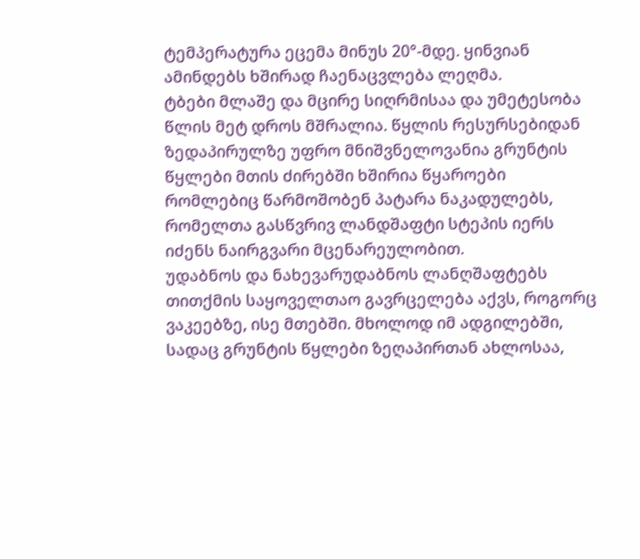ტემპერატურა ეცემა მინუს 20°-მდე. ყინვიან ამინდებს ხშირად ჩაენაცვლება ლეღმა.
ტბები მლაშე და მცირე სიღრმისაა და უმეტესობა წლის მეტ დროს მშრალია. წყლის რესურსებიდან ზედაპირულზე უფრო მნიშვნელოვანია გრუნტის წყლები მთის ძირებში ხშირია წყაროები რომლებიც წარმოშობენ პატარა ნაკადულებს, რომელთა გასწვრივ ლანდშაფტი სტეპის იერს იძენს ნაირგვარი მცენარეულობით.
უდაბნოს და ნახევარუდაბნოს ლანღშაფტებს თითქმის საყოველთაო გავრცელება აქვს, როგორც ვაკეებზე, ისე მთებში. მხოლოდ იმ ადგილებში, სადაც გრუნტის წყლები ზეღაპირთან ახლოსაა,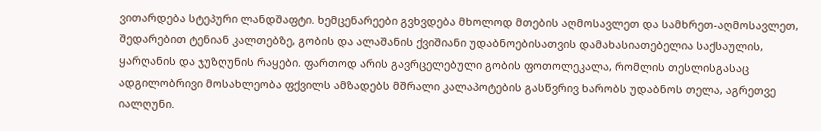ვითარდება სტეპური ლანდშაფტი. ხემცენარეები გვხვდება მხოლოდ მთების აღმოსავლეთ და სამხრეთ-აღმოსავლეთ, შედარებით ტენიან კალთებზე, გობის და ალაშანის ქვიშიანი უდაბნოებისათვის დამახასიათებელია საქსაულის, ყარღანის და ჯუზღუნის რაყები. ფართოდ არის გავრცელებული გობის ფოთოლეკალა, რომლის თესლისგასაც ადგილობრივი მოსახლეობა ფქვილს ამზადებს მშრალი კალაპოტების გასწვრივ ხარობს უდაბნოს თელა, აგრეთვე იალღუნი.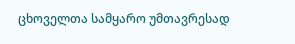ცხოველთა სამყარო უმთავრესად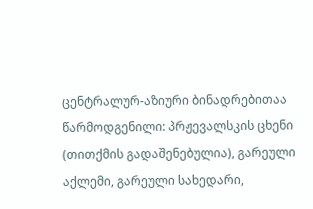ცენტრალურ-აზიური ბინადრებითაა წარმოდგენილი: პრჟევალსკის ცხენი (თითქმის გადაშენებულია), გარეული აქლემი, გარეული სახედარი,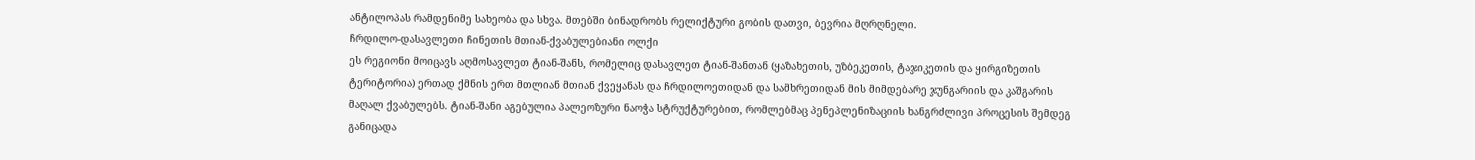ანტილოპას რამდენიმე სახეობა და სხვა. მთებში ბინადრობს რელიქტური გობის დათვი, ბევრია მღრღნელი.
ჩრდილო-დასავლეთი ჩინეთის მთიან-ქვაბულებიანი ოლქი
ეს რეგიონი მოიცავს აღმოსავლეთ ტიან-შანს, რომელიც დასავლეთ ტიან-შანთან (ყაზახეთის, უზბეკეთის, ტაჯიკეთის და ყირგიზეთის ტერიტორია) ერთად ქმნის ერთ მთლიან მთიან ქვეყანას და ჩრდილოეთიდან და სამხრეთიდან მის მიმდებარე ჯუნგარიის და კაშგარის მაღალ ქვაბულებს. ტიან-შანი აგებულია პალეოზური ნაოჭა სტრუქტურებით, რომლებმაც პენეპლენიზაციის ხანგრძლივი პროცესის შემდეგ განიცადა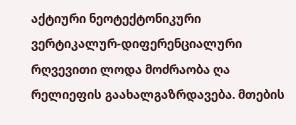აქტიური ნეოტექტონიკური ვერტიკალურ-დიფერენციალური რღვევითი ლოდა მოძრაობა ღა რელიეფის გაახალგაზრდავება. მთების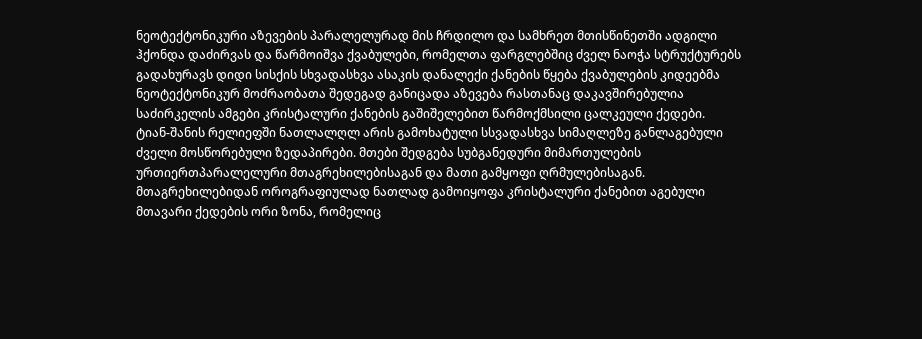ნეოტექტონიკური აზევების პარალელურად მის ჩრდილო და სამხრეთ მთისწინეთში ადგილი ჰქონდა დაძირვას და წარმოიშვა ქვაბულები, რომელთა ფარგლებშიც ძველ ნაოჭა სტრუქტურებს გადახურავს დიდი სისქის სხვადასხვა ასაკის დანალექი ქანების წყება ქვაბულების კიდეებმა ნეოტექტონიკურ მოძრაობათა შედეგად განიცადა აზევება რასთანაც დაკავშირებულია საძირკელის ამგები კრისტალური ქანების გაშიშელებით წარმოქმსილი ცალკეული ქედები.
ტიან-შანის რელიეფში ნათლალღლ არის გამოხატული სსვადასხვა სიმაღლეზე განლაგებული ძველი მოსწორებული ზედაპირები. მთები შედგება სუბგანედური მიმართულების ურთიერთპარალელური მთაგრეხილებისაგან და მათი გამყოფი ღრმულებისაგან. მთაგრეხილებიდან ოროგრაფიულად ნათლად გამოიყოფა კრისტალური ქანებით აგებული მთავარი ქედების ორი ზონა, რომელიც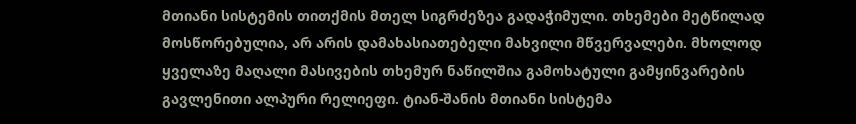მთიანი სისტემის თითქმის მთელ სიგრძეზეა გადაჭიმული. თხემები მეტწილად მოსწორებულია, არ არის დამახასიათებელი მახვილი მწვერვალები. მხოლოდ ყველაზე მაღალი მასივების თხემურ ნაწილშია გამოხატული გამყინვარების გავლენითი ალპური რელიეფი. ტიან-შანის მთიანი სისტემა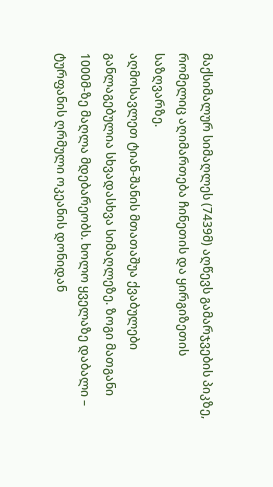მაქსიმალურ სიმაღლეს (7439მ) აღწევს გამარჯვების პიკზე, რომელიც აღიმართება ჩინეთის და ყირგიზეთის საზღვარზე.
აღმოსავლეთ ტიან-შანის მთათაშუა ქვაბულები განლაგებულია სხვადასხვა სიმაღლეზე. ზოგი მათგანი 1000მ-ზე მაღლა მდებარეობს. ხოლო ყველაზე დაბალი – ტურფანის ღრმული ოკეანის დონიდან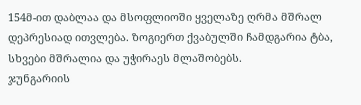154მ-ით დაბლაა და მსოფლიოში ყველაზე ღრმა მშრალ დეპრესიად ითვლება. ზოგიერთ ქვაბულში ჩამდგარია ტბა, სხვები მშრალია და უჭირაეს მლაშობებს.
ჯუნგარიის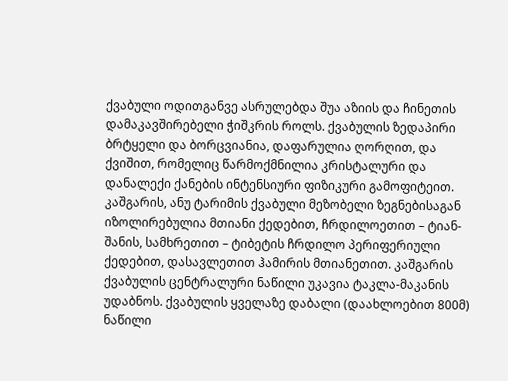ქვაბული ოდითგანვე ასრულებდა შუა აზიის და ჩინეთის დამაკავშირებელი ჭიშკრის როლს. ქვაბულის ზედაპირი ბრტყელი და ბორცვიანია, დაფარულია ღორღით, და ქვიშით, რომელიც წარმოქმნილია კრისტალური და დანალექი ქანების ინტენსიური ფიზიკური გამოფიტეით.
კაშგარის, ანუ ტარიმის ქვაბული მეზობელი ზეგნებისაგან იზოლირებულია მთიანი ქედებით, ჩრდილოეთით – ტიან-შანის, სამხრეთით – ტიბეტის ჩრდილო პერიფერიული ქედებით, დასავლეთით ჰამირის მთიანეთით. კაშგარის ქვაბულის ცენტრალური ნაწილი უკავია ტაკლა-მაკანის უდაბნოს. ქვაბულის ყველაზე დაბალი (დაახლოებით 800მ) ნაწილი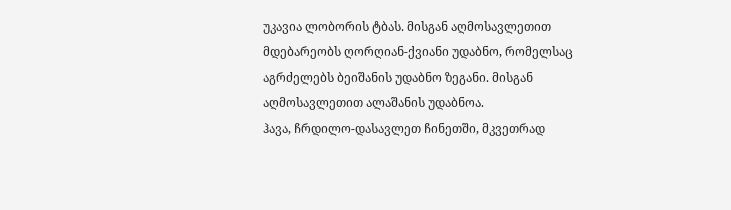უკავია ლობორის ტბას. მისგან აღმოსავლეთით მდებარეობს ღორღიან-ქვიანი უდაბნო, რომელსაც აგრძელებს ბეიშანის უდაბნო ზეგანი. მისგან აღმოსავლეთით ალაშანის უდაბნოა.
ჰავა, ჩრდილო-დასავლეთ ჩინეთში, მკვეთრად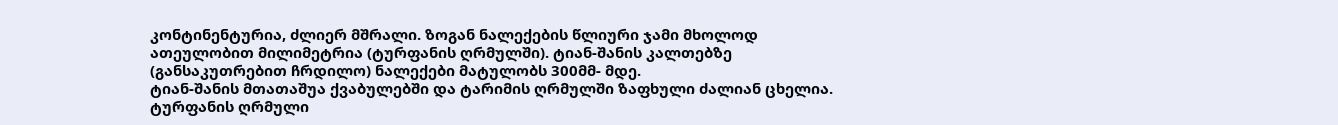კონტინენტურია, ძლიერ მშრალი. ზოგან ნალექების წლიური ჯამი მხოლოდ ათეულობით მილიმეტრია (ტურფანის ღრმულში). ტიან-შანის კალთებზე (განსაკუთრებით ჩრდილო) ნალექები მატულობს 300მმ- მდე.
ტიან-შანის მთათაშუა ქვაბულებში და ტარიმის ღრმულში ზაფხული ძალიან ცხელია. ტურფანის ღრმული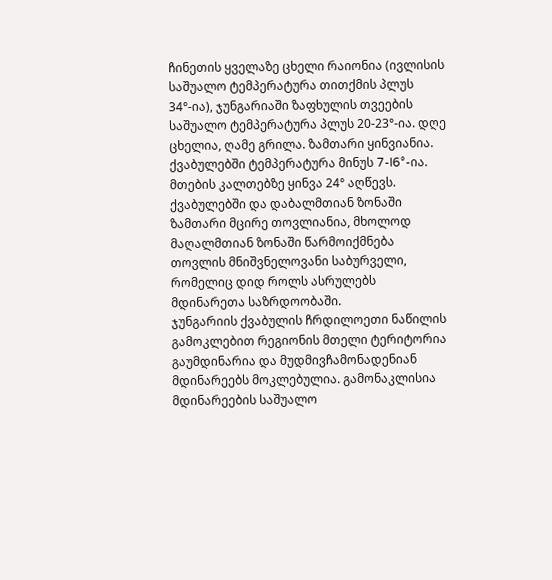ჩინეთის ყველაზე ცხელი რაიონია (ივლისის საშუალო ტემპერატურა თითქმის პლუს 34°-ია), ჯუნგარიაში ზაფხულის თვეების საშუალო ტემპერატურა პლუს 20-23°-ია. დღე ცხელია, ღამე გრილა. ზამთარი ყინვიანია. ქვაბულებში ტემპერატურა მინუს 7-I6°-ია. მთების კალთებზე ყინვა 24° აღწევს. ქვაბულებში და დაბალმთიან ზონაში ზამთარი მცირე თოვლიანია, მხოლოდ მაღალმთიან ზონაში წარმოიქმნება თოვლის მნიშვნელოვანი საბურველი, რომელიც დიდ როლს ასრულებს მდინარეთა საზრდოობაში.
ჯუნგარიის ქვაბულის ჩრდილოეთი ნაწილის გამოკლებით რეგიონის მთელი ტერიტორია გაუმდინარია და მუდმივჩამონადენიან მდინარეებს მოკლებულია. გამონაკლისია მდინარეების საშუალო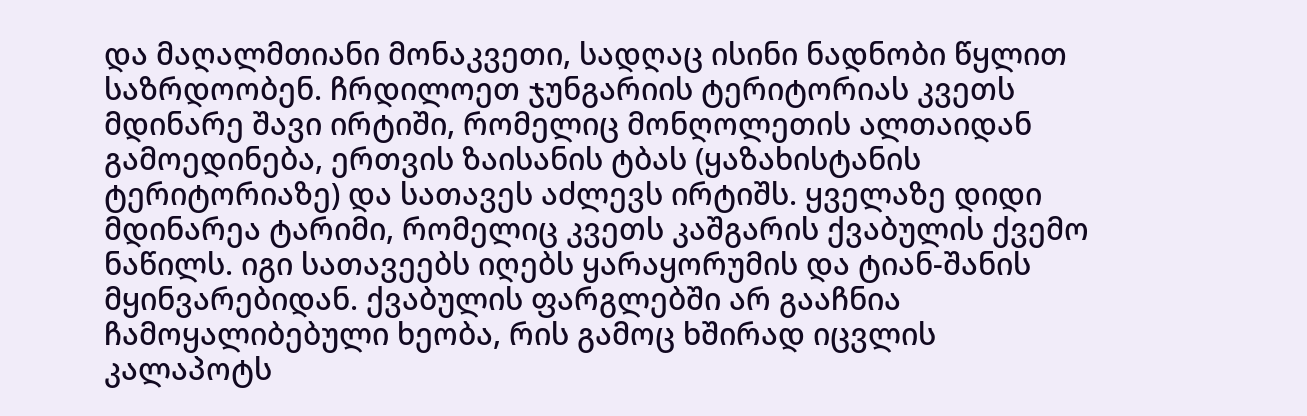და მაღალმთიანი მონაკვეთი, სადღაც ისინი ნადნობი წყლით საზრდოობენ. ჩრდილოეთ ჯუნგარიის ტერიტორიას კვეთს მდინარე შავი ირტიში, რომელიც მონღოლეთის ალთაიდან გამოედინება, ერთვის ზაისანის ტბას (ყაზახისტანის ტერიტორიაზე) და სათავეს აძლევს ირტიშს. ყველაზე დიდი მდინარეა ტარიმი, რომელიც კვეთს კაშგარის ქვაბულის ქვემო ნაწილს. იგი სათავეებს იღებს ყარაყორუმის და ტიან-შანის მყინვარებიდან. ქვაბულის ფარგლებში არ გააჩნია ჩამოყალიბებული ხეობა, რის გამოც ხშირად იცვლის კალაპოტს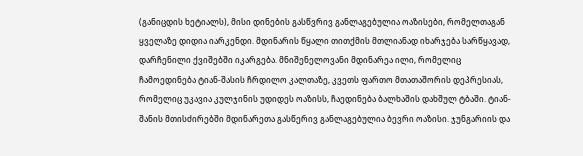(განიცდის ხეტიალს), მისი დინების გასწვრივ განლაგებულია ოაზისები, რომელთაგან ყველაზე დიდია იარკენდი. მდინარის წყალი თითქმის მთლიანად იხარჯება სარწყავად, დარჩენილი ქვიშებში იკარგება. მნიშენელოვანი მდინარეა ილი, რომელიც ჩამოედინება ტიან-შასის ჩრდილო კალთაზე, კვეთს ფართო მთათაშორის დეპრესიას, რომელიც უკავია კულჯინის უდიდეს ოაზისს, ჩაედინება ბალხაშის დახშულ ტბაში. ტიან-შანის მთისძირებში მდინარეთა გასწერივ განლაგებულია ბევრი ოაზისი. ჯუნგარიის და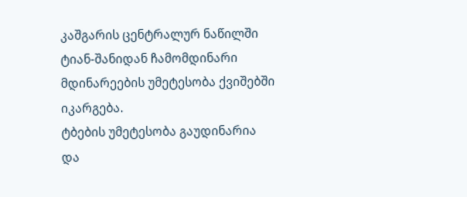კაშგარის ცენტრალურ ნაწილში ტიან-შანიდან ჩამომდინარი მდინარეების უმეტესობა ქვიშებში იკარგება.
ტბების უმეტესობა გაუდინარია და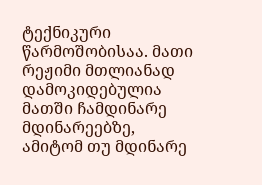ტექნიკური წარმოშობისაა. მათი რეჟიმი მთლიანად დამოკიდებულია მათში ჩამდინარე მდინარეებზე, ამიტომ თუ მდინარე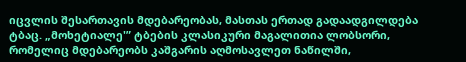იცვლის შესართავის მდებარეობას, მასთას ერთად გადაადგილდება ტბაც. „მოხეტიალე'” ტბების კლასიკური მაგალითია ლობსორი, რომელიც მდებარეობს კაშგარის აღმოსავლეთ ნაწილში,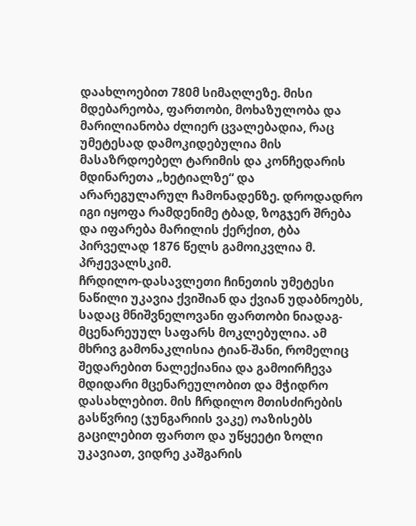დაახლოებით 780მ სიმაღლეზე. მისი მდებარეობა, ფართობი, მოხაზულობა და მარილიანობა ძლიერ ცვალებადია, რაც უმეტესად დამოკიდებულია მის მასაზრდოებელ ტარიმის და კონჩედარის მდინარეთა „ხეტიალზე“ და არარეგულარულ ჩამონადენზე. დროდადრო იგი იყოფა რამდენიმე ტბად, ზოგჯერ შრება და იფარება მარილის ქერქით, ტბა პირველად 1876 წელს გამოიკვლია მ. პრჟევალსკიმ.
ჩრდილო-დასავლეთი ჩინეთის უმეტესი ნაწილი უკავია ქვიშიან და ქვიან უდაბნოებს, სადაც მნიშვნელოვანი ფართობი ნიადაგ-მცენარეუულ საფარს მოკლებულია. ამ მხრივ გამონაკლისია ტიან-შანი, რომელიც შედარებით ნალექიანია და გამოირჩევა მდიდარი მცენარეულობით და მჭიდრო დასახლებით. მის ჩრდილო მთისძირების გასწვრიე (ჯუნგარიის ვაკე) ოაზისებს გაცილებით ფართო და უწყეეტი ზოლი უკავიათ, ვიდრე კაშგარის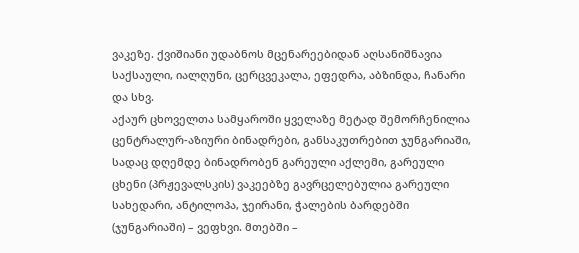ვაკეზე. ქვიშიანი უდაბნოს მცენარეებიდან აღსანიშნავია საქსაული, იალღუნი, ცერცვეკალა, ეფედრა, აბზინდა, ჩანარი და სხვ.
აქაურ ცხოველთა სამყაროში ყველაზე მეტად შემორჩენილია ცენტრალურ-აზიური ბინადრები, განსაკუთრებით ჯუნგარიაში, სადაც დღემდე ბინადრობენ გარეული აქლემი, გარეული ცხენი (პრჟევალსკის) ვაკეებზე გავრცელებულია გარეული სახედარი, ანტილოპა, ჯეირანი, ჭალების ბარდებში (ჯუნგარიაში) – ვეფხვი. მთებში –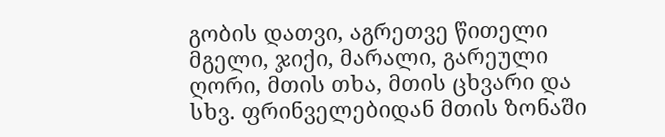გობის დათვი, აგრეთვე წითელი მგელი, ჯიქი, მარალი, გარეული ღორი, მთის თხა, მთის ცხვარი და სხვ. ფრინველებიდან მთის ზონაში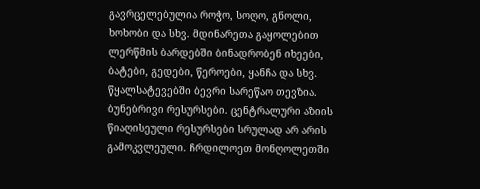გავრცელებულია როჭო, სოღო, გნოლი, ხოხობი და სხვ. მდინარეთა გაყოლებით ლერწმის ბარდებში ბინადრობენ იხეები, ბატები, გედები, წეროები, ყანჩა და სხვ. წყალსატევებში ბევრი სარეწაო თევზია.
ბუნებრივი რესურსები. ცენტრალური აზიის წიაღისეული რესურსები სრულად არ არის გამოკვლეული. ჩრდილოეთ მონღოლეთში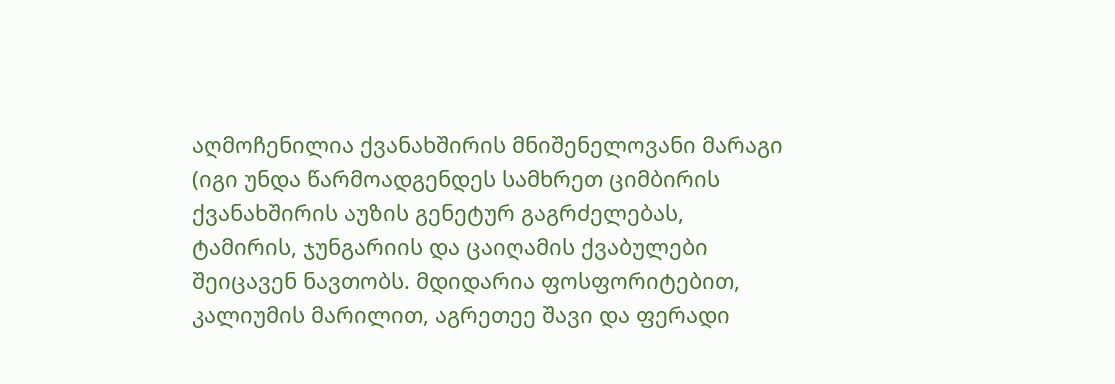აღმოჩენილია ქვანახშირის მნიშენელოვანი მარაგი (იგი უნდა წარმოადგენდეს სამხრეთ ციმბირის ქვანახშირის აუზის გენეტურ გაგრძელებას, ტამირის, ჯუნგარიის და ცაიღამის ქვაბულები შეიცავენ ნავთობს. მდიდარია ფოსფორიტებით, კალიუმის მარილით, აგრეთეე შავი და ფერადი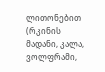ლითონებით (რკინის მადანი, კალა, ვოლფრამი,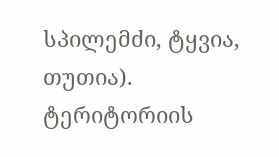სპილემძი, ტყვია, თუთია). ტერიტორიის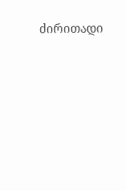ძირითადი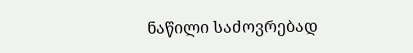ნაწილი საძოვრებად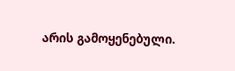არის გამოყენებული.